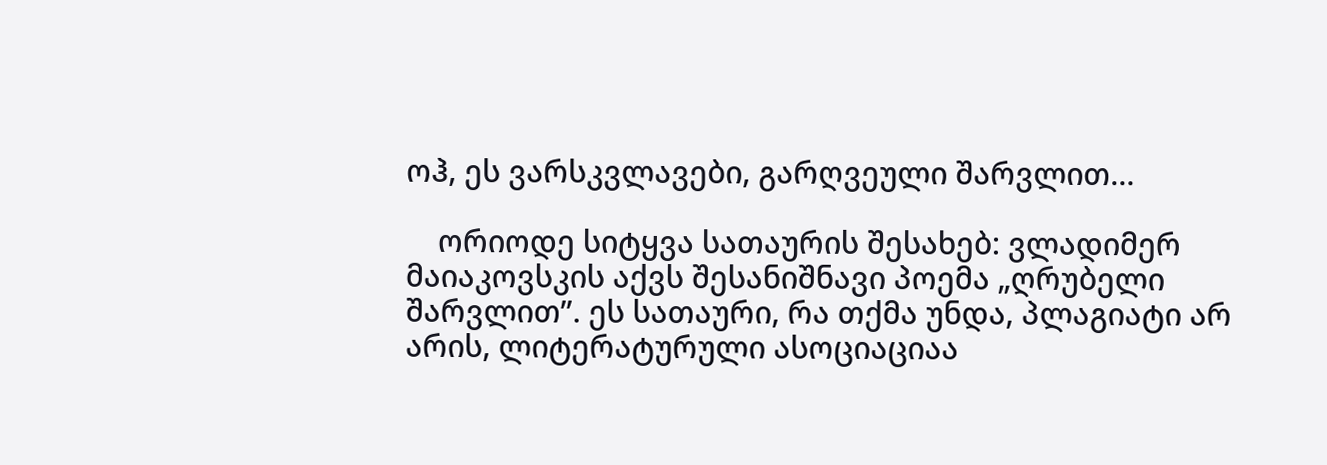ოჰ, ეს ვარსკვლავები, გარღვეული შარვლით…

    ორიოდე სიტყვა სათაურის შესახებ: ვლადიმერ მაიაკოვსკის აქვს შესანიშნავი პოემა „ღრუბელი შარვლით”. ეს სათაური, რა თქმა უნდა, პლაგიატი არ არის, ლიტერატურული ასოციაციაა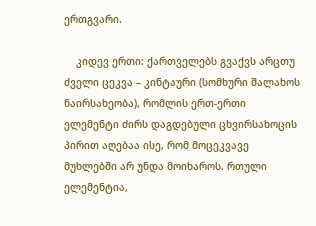ერთგვარი.

    კიდევ ერთი: ქართველებს გვაქვს არცთუ ძველი ცეკვა – კინტაური (სომხური შალახოს ნაირსახეობა), რომლის ერთ-ერთი ელემენტი ძირს დაგდებული ცხვირსახოცის პირით აღებაა ისე, რომ მოცეკვავე მუხლებში არ უნდა მოიხაროს. რთული ელემენტია,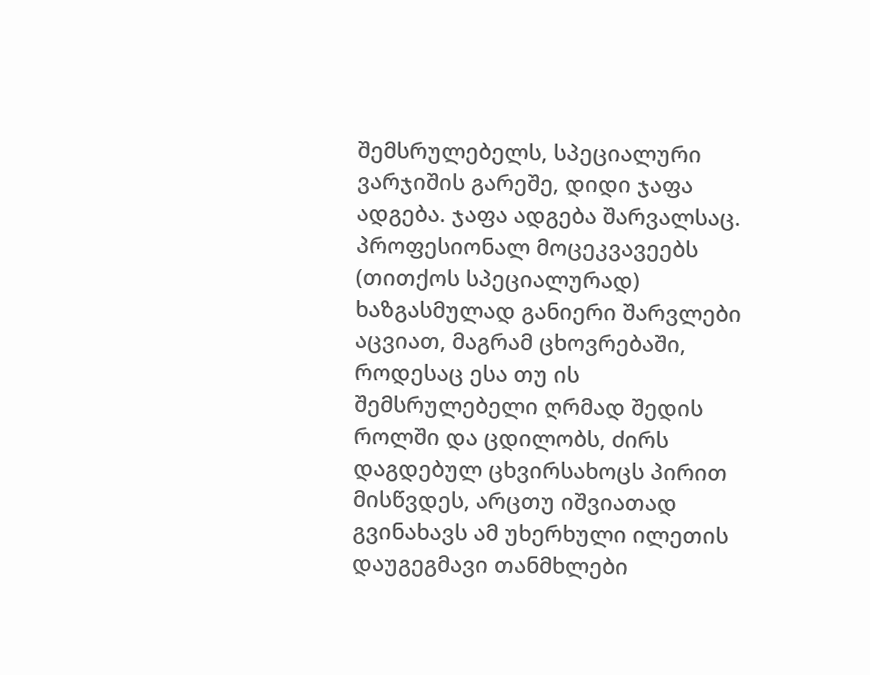შემსრულებელს, სპეციალური ვარჯიშის გარეშე, დიდი ჯაფა ადგება. ჯაფა ადგება შარვალსაც. პროფესიონალ მოცეკვავეებს (თითქოს სპეციალურად) ხაზგასმულად განიერი შარვლები აცვიათ, მაგრამ ცხოვრებაში, როდესაც ესა თუ ის შემსრულებელი ღრმად შედის როლში და ცდილობს, ძირს დაგდებულ ცხვირსახოცს პირით მისწვდეს, არცთუ იშვიათად გვინახავს ამ უხერხული ილეთის დაუგეგმავი თანმხლები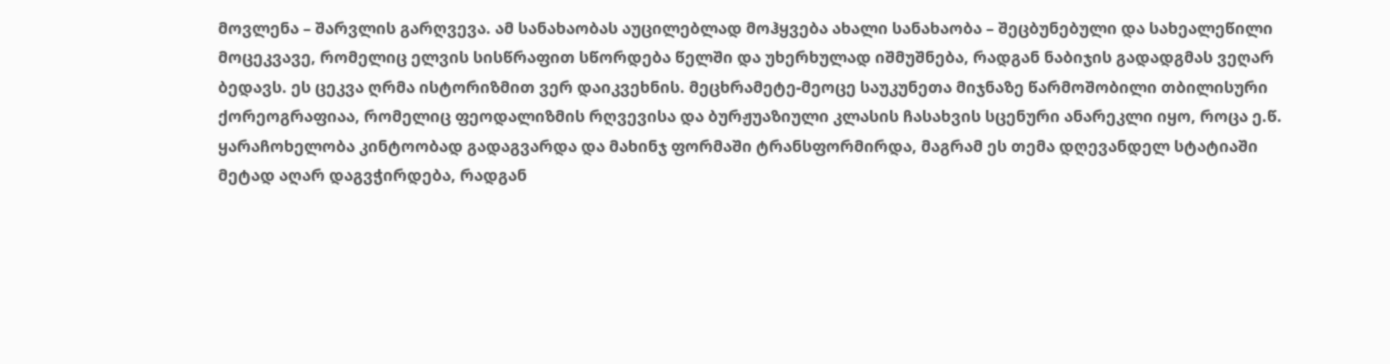მოვლენა – შარვლის გარღვევა. ამ სანახაობას აუცილებლად მოჰყვება ახალი სანახაობა – შეცბუნებული და სახეალეწილი მოცეკვავე, რომელიც ელვის სისწრაფით სწორდება წელში და უხერხულად იშმუშნება, რადგან ნაბიჯის გადადგმას ვეღარ ბედავს. ეს ცეკვა ღრმა ისტორიზმით ვერ დაიკვეხნის. მეცხრამეტე-მეოცე საუკუნეთა მიჯნაზე წარმოშობილი თბილისური ქორეოგრაფიაა, რომელიც ფეოდალიზმის რღვევისა და ბურჟუაზიული კლასის ჩასახვის სცენური ანარეკლი იყო, როცა ე.წ. ყარაჩოხელობა კინტოობად გადაგვარდა და მახინჯ ფორმაში ტრანსფორმირდა, მაგრამ ეს თემა დღევანდელ სტატიაში მეტად აღარ დაგვჭირდება, რადგან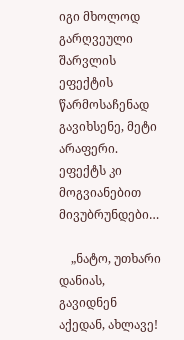იგი მხოლოდ გარღვეული შარვლის ეფექტის წარმოსაჩენად გავიხსენე, მეტი არაფერი. ეფექტს კი მოგვიანებით მივუბრუნდები…

    „ნატო, უთხარი დანიას, გავიდნენ აქედან, ახლავე!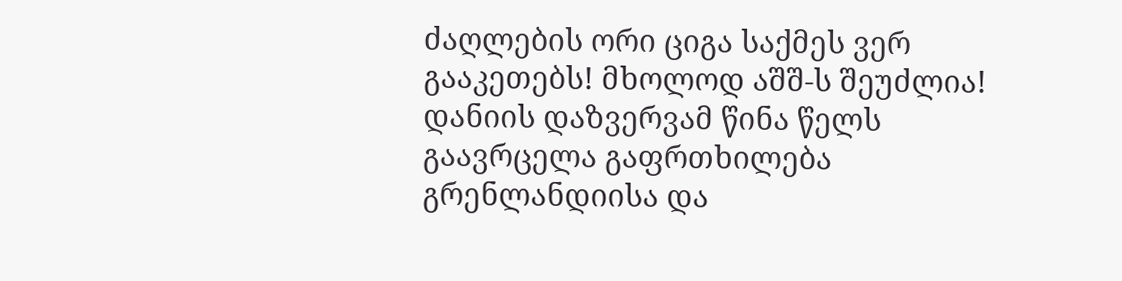ძაღლების ორი ციგა საქმეს ვერ გააკეთებს! მხოლოდ აშშ-ს შეუძლია! დანიის დაზვერვამ წინა წელს გაავრცელა გაფრთხილება გრენლანდიისა და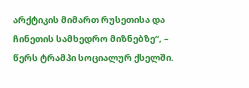არქტიკის მიმართ რუსეთისა და ჩინეთის სამხედრო მიზნებზე“, – წერს ტრამპი სოციალურ ქსელში.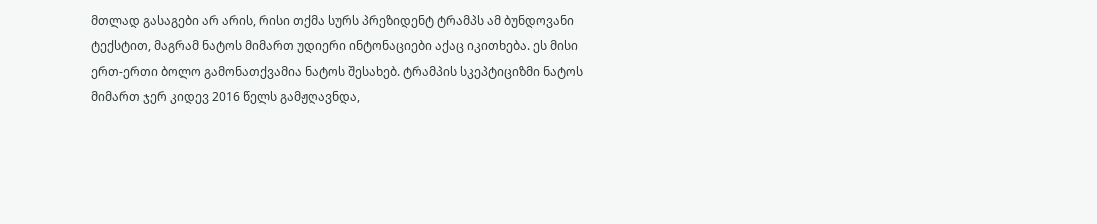მთლად გასაგები არ არის, რისი თქმა სურს პრეზიდენტ ტრამპს ამ ბუნდოვანი ტექსტით, მაგრამ ნატოს მიმართ უდიერი ინტონაციები აქაც იკითხება. ეს მისი ერთ-ერთი ბოლო გამონათქვამია ნატოს შესახებ. ტრამპის სკეპტიციზმი ნატოს მიმართ ჯერ კიდევ 2016 წელს გამჟღავნდა,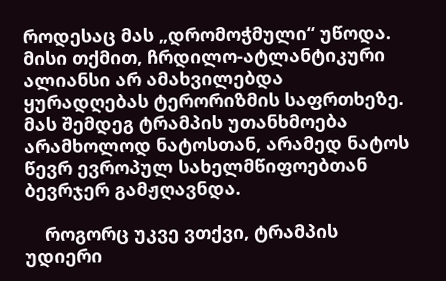როდესაც მას „დრომოჭმული“ უწოდა. მისი თქმით, ჩრდილო-ატლანტიკური ალიანსი არ ამახვილებდა ყურადღებას ტერორიზმის საფრთხეზე. მას შემდეგ ტრამპის უთანხმოება არამხოლოდ ნატოსთან, არამედ ნატოს წევრ ევროპულ სახელმწიფოებთან ბევრჯერ გამჟღავნდა.

    როგორც უკვე ვთქვი, ტრამპის უდიერი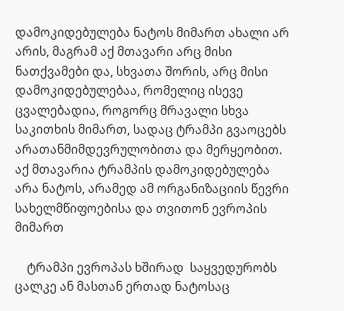დამოკიდებულება ნატოს მიმართ ახალი არ არის, მაგრამ აქ მთავარი არც მისი ნათქვამები და, სხვათა შორის, არც მისი დამოკიდებულებაა, რომელიც ისევე ცვალებადია, როგორც მრავალი სხვა საკითხის მიმართ, სადაც ტრამპი გვაოცებს არათანმიმდევრულობითა და მერყეობით. აქ მთავარია ტრამპის დამოკიდებულება არა ნატოს, არამედ ამ ორგანიზაციის წევრი სახელმწიფოებისა და თვითონ ევროპის მიმართ

    ტრამპი ევროპას ხშირად  საყვედურობს ცალკე ან მასთან ერთად ნატოსაც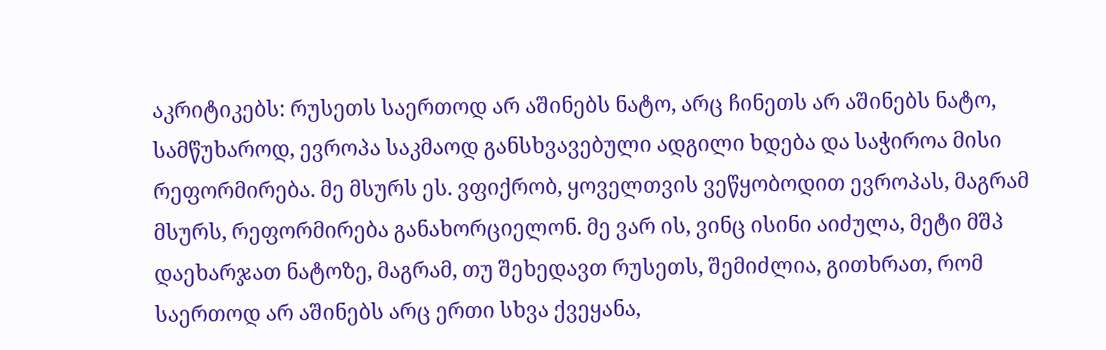აკრიტიკებს: რუსეთს საერთოდ არ აშინებს ნატო, არც ჩინეთს არ აშინებს ნატო, სამწუხაროდ, ევროპა საკმაოდ განსხვავებული ადგილი ხდება და საჭიროა მისი რეფორმირება. მე მსურს ეს. ვფიქრობ, ყოველთვის ვეწყობოდით ევროპას, მაგრამ მსურს, რეფორმირება განახორციელონ. მე ვარ ის, ვინც ისინი აიძულა, მეტი მშპ დაეხარჯათ ნატოზე, მაგრამ, თუ შეხედავთ რუსეთს, შემიძლია, გითხრათ, რომ საერთოდ არ აშინებს არც ერთი სხვა ქვეყანა,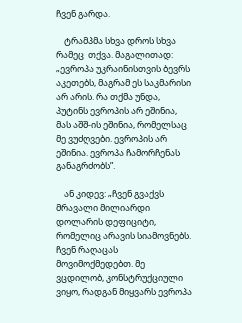ჩვენ გარდა.

    ტრამპმა სხვა დროს სხვა რამეც  თქვა. მაგალითად: „ევროპა უკრაინისთვის ბევრს აკეთებს, მაგრამ ეს საკმარისი არ არის. რა თქმა უნდა, პუტინს ევროპის არ ეშინია, მას აშშ-ის ეშინია, რომელსაც მე ვუძღვები. ევროპის არ ეშინია. ევროპა ჩამორჩენას განაგრძობს”.

    ან კიდევ: „ჩვენ გვაქვს მრავალი მილიარდი დოლარის დეფიციტი, რომელიც არავის სიამოვნებს. ჩვენ რაღაცას მოვიმოქმედებთ. მე ვცდილობ, კონსტრუქციული ვიყო, რადგან მიყვარს ევროპა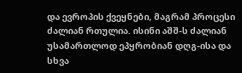და ევროპის ქვეყნები, მაგრამ პროცესი ძალიან რთულია. ისინი აშშ-ს ძალიან უსამართლოდ ეპყრობიან დღგ-ისა და სხვა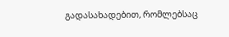გადასახადებით, რომლებსაც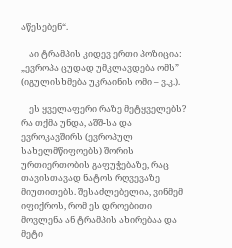აწესებენ“.

    აი ტრამპის კიდევ ერთი პოზიცია: „ევროპა ცუდად უმკლავდება ომს” (იგულისხმება უკრაინის ომი – ვ.კ.).

    ეს ყველაფერი რაზე მეტყველებს? რა თქმა უნდა, აშშ-სა და ევროკავშირს (ევროპულ სახელმწიფოებს) შორის ურთიერთობის გაფუჭებაზე, რაც თავისთავად ნატოს რღვევაზე მიუთითებს. შესაძლებელია, ვინმემ იფიქროს, რომ ეს დროებითი მოვლენა ან ტრამპის ახირებაა და მეტი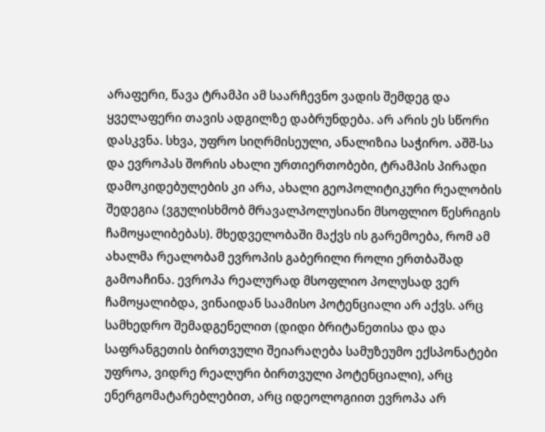არაფერი, წავა ტრამპი ამ საარჩევნო ვადის შემდეგ და ყველაფერი თავის ადგილზე დაბრუნდება. არ არის ეს სწორი დასკვნა. სხვა, უფრო სიღრმისეული, ანალიზია საჭირო. აშშ-სა და ევროპას შორის ახალი ურთიერთობები, ტრამპის პირადი დამოკიდებულების კი არა, ახალი გეოპოლიტიკური რეალობის შედეგია (ვგულისხმობ მრავალპოლუსიანი მსოფლიო წესრიგის ჩამოყალიბებას). მხედველობაში მაქვს ის გარემოება, რომ ამ ახალმა რეალობამ ევროპის გაბერილი როლი ერთბაშად გამოაჩინა. ევროპა რეალურად მსოფლიო პოლუსად ვერ ჩამოყალიბდა, ვინაიდან საამისო პოტენციალი არ აქვს. არც სამხედრო შემადგენელით (დიდი ბრიტანეთისა და და საფრანგეთის ბირთვული შეიარაღება სამუზეუმო ექსპონატები უფროა, ვიდრე რეალური ბირთვული პოტენციალი), არც ენერგომატარებლებით, არც იდეოლოგიით ევროპა არ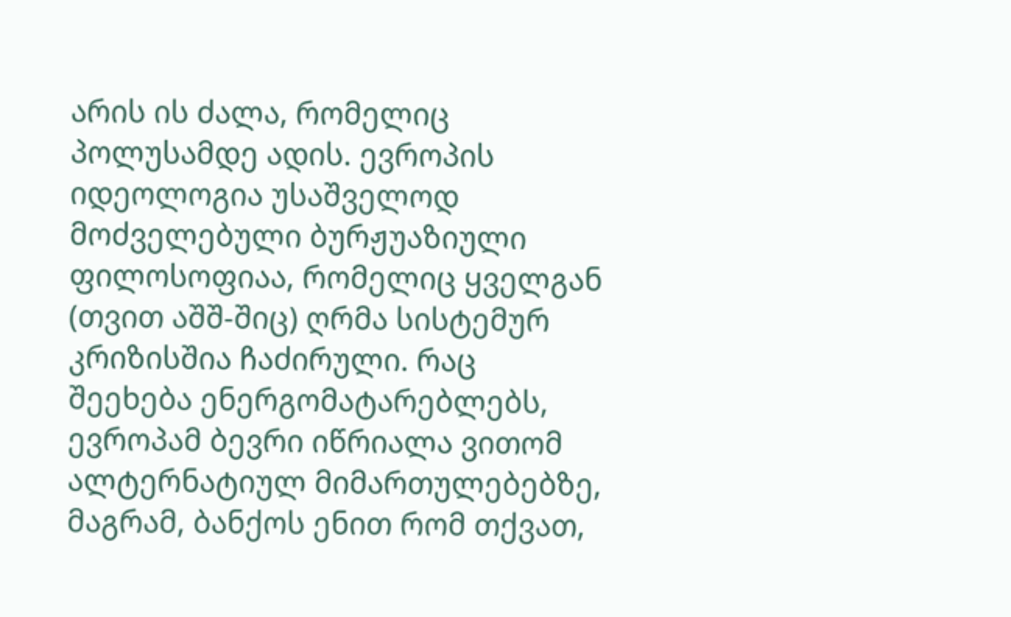არის ის ძალა, რომელიც პოლუსამდე ადის. ევროპის იდეოლოგია უსაშველოდ მოძველებული ბურჟუაზიული ფილოსოფიაა, რომელიც ყველგან (თვით აშშ-შიც) ღრმა სისტემურ კრიზისშია ჩაძირული. რაც შეეხება ენერგომატარებლებს, ევროპამ ბევრი იწრიალა ვითომ ალტერნატიულ მიმართულებებზე, მაგრამ, ბანქოს ენით რომ თქვათ,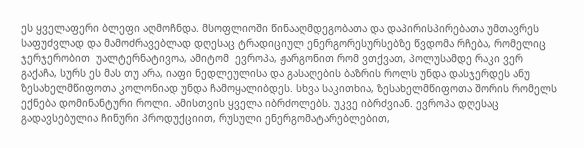ეს ყველაფერი ბლეფი აღმოჩნდა. მსოფლიოში წინააღმდეგობათა და დაპირისპირებათა უმთავრეს საფუძვლად და მამოძრავებლად დღესაც ტრადიციულ ენერგორესურსებზე წვდომა რჩება, რომელიც ჯერჯერობით  უალტერნატივოა, ამიტომ  ევროპა, ჟარგონით რომ ვთქვათ, პოლუსამდე რაკი ვერ გაქაჩა, სურს ეს მას თუ არა, იაფი ნედლეულისა და გასაღების ბაზრის როლს უნდა დასჯერდეს ანუ ზესახელმწიფოთა კოლონიად უნდა ჩამოყალიბდეს. სხვა საკითხია, ზესახელმწიფოთა შორის რომელს ექნება დომინანტური როლი. ამისთვის ყველა იბრძოლებს. უკვე იბრძვიან. ევროპა დღესაც გადავსებულია ჩინური პროდუქციით, რუსული ენერგომატარებლებით,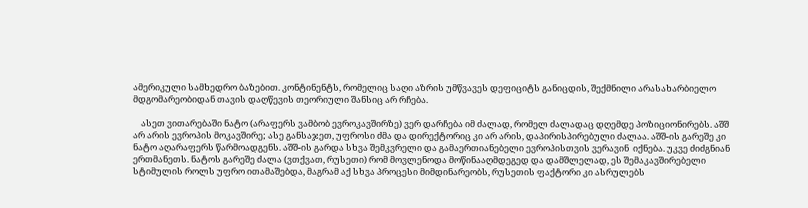ამერიკული სამხედრო ბაზებით. კონტინენტს, რომელიც საღი აზრის უმწვავეს დეფიციტს განიცდის, შექმნილი არასახარბიელო მდგომარეობიდან თავის დაღწევის თეორიული შანსიც არ რჩება.

    ასეთ ვითარებაში ნატო (არაფერს ვამბობ ევროკავშირზე) ვერ დარჩება იმ ძალად, რომელ ძალადაც დღემდე პოზიციონირებს. აშშ არ არის ევროპის მოკავშირე; ასე განსაჯეთ, უფროსი ძმა და დირექტორიც კი არ არის, დაპირისპირებული ძალაა. აშშ-ის გარეშე კი ნატო აღარაფერს წარმოადგენს. აშშ-ის გარდა სხვა შემკვრელი და გამაერთიანებელი ევროპისთვის ვერავინ  იქნება. უკვე ძიძგნიან ერთმანეთს. ნატოს გარეშე ძალა (ვთქვათ, რუსეთი) რომ მოვლენოდა მოწინააღმდეგედ და დამშლელად, ეს შემაკავშირებელი სტიმულის როლს უფრო ითამაშებდა, მაგრამ აქ სხვა პროცესი მიმდინარეობს, რუსეთის ფაქტორი კი ასრულებს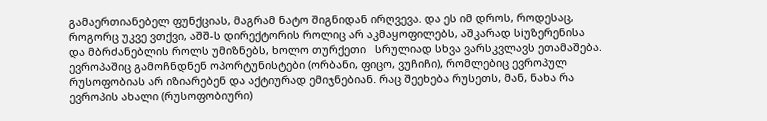გამაერთიანებელ ფუნქციას, მაგრამ ნატო შიგნიდან ირღვევა. და ეს იმ დროს, როდესაც, როგორც უკვე ვთქვი, აშშ-ს დირექტორის როლიც არ აკმაყოფილებს, აშკარად სiუზერენისა და მბრძანებლის როლს უმიზნებს, ხოლო თურქეთი   სრულიად სხვა ვარსკვლავს ეთამაშება. ევროპაშიც გამოჩნდნენ ოპორტუნისტები (ორბანი, ფიცო, ვუჩიჩი), რომლებიც ევროპულ რუსოფობიას არ იზიარებენ და აქტიურად ემიჯნებიან. რაც შეეხება რუსეთს, მან, ნახა რა ევროპის ახალი (რუსოფობიური)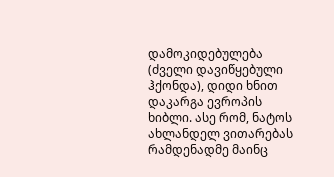დამოკიდებულება (ძველი დავიწყებული ჰქონდა), დიდი ხნით დაკარგა ევროპის ხიბლი. ასე რომ, ნატოს ახლანდელ ვითარებას რამდენადმე მაინც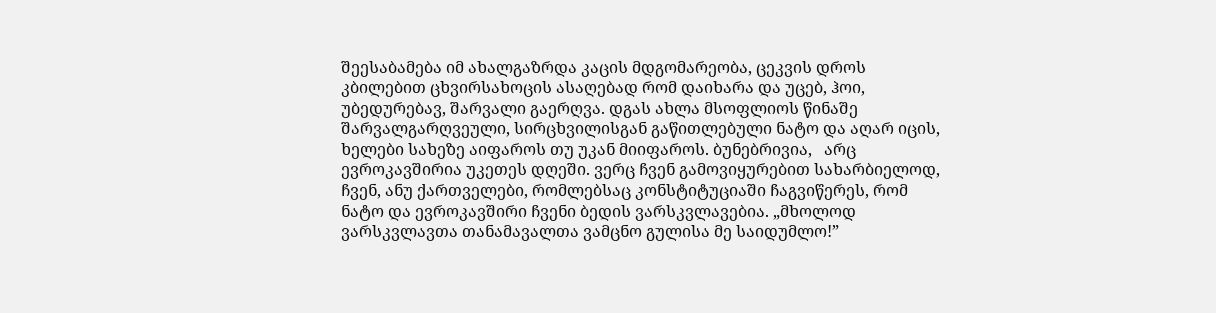შეესაბამება იმ ახალგაზრდა კაცის მდგომარეობა, ცეკვის დროს კბილებით ცხვირსახოცის ასაღებად რომ დაიხარა და უცებ, ჰოი, უბედურებავ, შარვალი გაერღვა. დგას ახლა მსოფლიოს წინაშე შარვალგარღვეული, სირცხვილისგან გაწითლებული ნატო და აღარ იცის, ხელები სახეზე აიფაროს თუ უკან მიიფაროს. ბუნებრივია,   არც ევროკავშირია უკეთეს დღეში. ვერც ჩვენ გამოვიყურებით სახარბიელოდ, ჩვენ, ანუ ქართველები, რომლებსაც კონსტიტუციაში ჩაგვიწერეს, რომ ნატო და ევროკავშირი ჩვენი ბედის ვარსკვლავებია. „მხოლოდ ვარსკვლავთა თანამავალთა ვამცნო გულისა მე საიდუმლო!”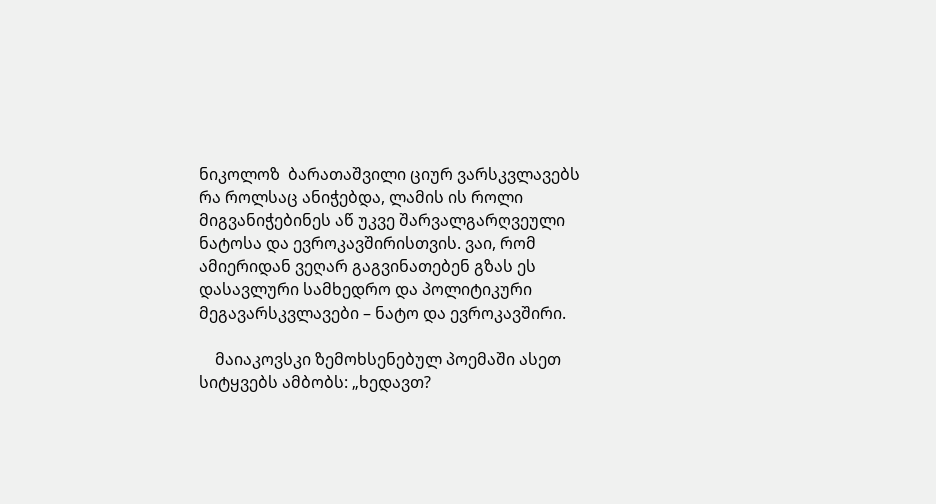ნიკოლოზ  ბარათაშვილი ციურ ვარსკვლავებს რა როლსაც ანიჭებდა, ლამის ის როლი მიგვანიჭებინეს აწ უკვე შარვალგარღვეული ნატოსა და ევროკავშირისთვის. ვაი, რომ ამიერიდან ვეღარ გაგვინათებენ გზას ეს დასავლური სამხედრო და პოლიტიკური მეგავარსკვლავები – ნატო და ევროკავშირი.

    მაიაკოვსკი ზემოხსენებულ პოემაში ასეთ სიტყვებს ამბობს: „ხედავთ?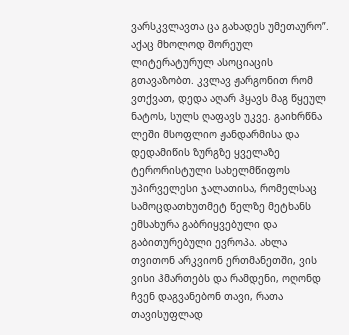ვარსკვლავთა ცა გახადეს უმეთაურო”. აქაც მხოლოდ შორეულ ლიტერატურულ ასოციაცის გთავაზობთ. კვლავ ჟარგონით რომ ვთქვათ, დედა აღარ ჰყავს მაგ წყეულ ნატოს, სულს ღაფავს უკვე. გაიხრწნა ლეში მსოფლიო ჟანდარმისა და დედამიწის ზურგზე ყველაზე ტერორისტული სახელმწიფოს უპირველესი ჯალათისა, რომელსაც სამოცდათხუთმეტ წელზე მეტხანს ემსახურა გაბრიყვებული და გაბითურებული ევროპა. ახლა თვითონ არკვიონ ერთმანეთში, ვის ვისი ჰმართებს და რამდენი, ოღონდ ჩვენ დაგვანებონ თავი, რათა თავისუფლად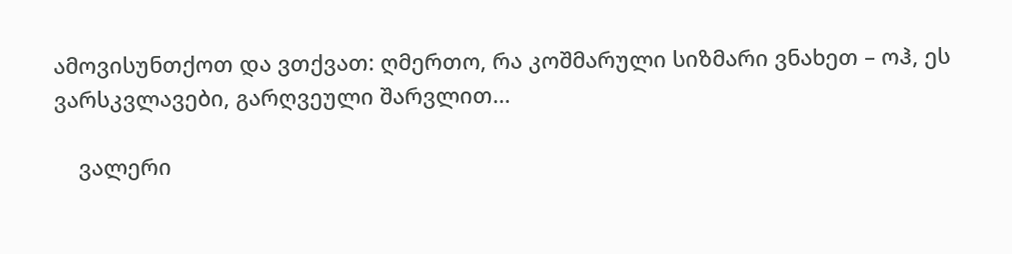ამოვისუნთქოთ და ვთქვათ: ღმერთო, რა კოშმარული სიზმარი ვნახეთ – ოჰ, ეს ვარსკვლავები, გარღვეული შარვლით…

    ვალერი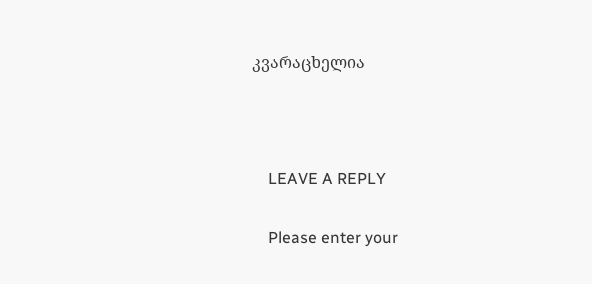კვარაცხელია



    LEAVE A REPLY

    Please enter your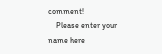comment!
    Please enter your name here